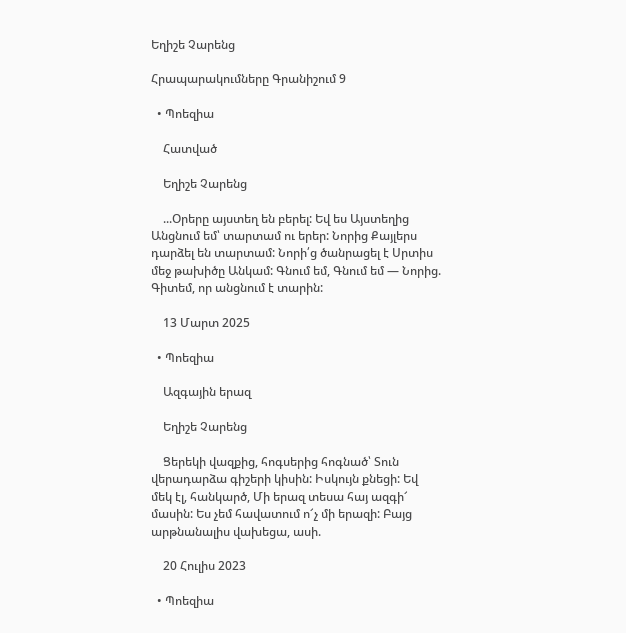Եղիշե Չարենց

Հրապարակումները Գրանիշում 9

  • Պոեզիա

    Հատված

    Եղիշե Չարենց

    ...Օրերը այստեղ են բերել: Եվ ես Այստեղից Անցնում եմ՝ տարտամ ու երեր: Նորից Քայլերս դարձել են տարտամ: Նորի՛ց ծանրացել է Սրտիս մեջ թախիծը Անկամ: Գնում եմ, Գնում եմ — Նորից. Գիտեմ, որ անցնում է տարին:

    13 Մարտ 2025

  • Պոեզիա

    Ազգային երազ

    Եղիշե Չարենց

    Ցերեկի վազքից, հոգսերից հոգնած՝ Տուն վերադարձա գիշերի կիսին: Իսկույն քնեցի: Եվ մեկ էլ, հանկարծ, Մի երազ տեսա հայ ազգի՜ մասին: Ես չեմ հավատում ո՜չ մի երազի: Բայց արթնանալիս վախեցա, ասի.

    20 Հուլիս 2023

  • Պոեզիա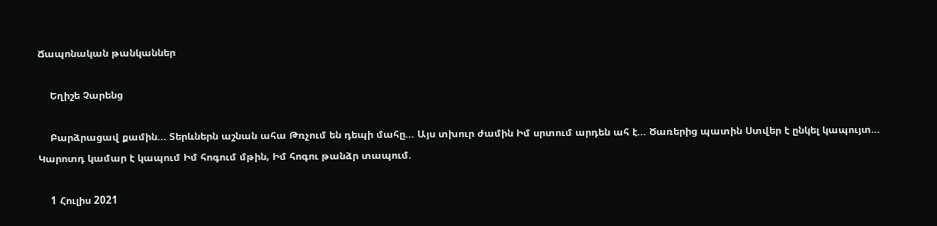Ճապոնական թանկաններ

    Եղիշե Չարենց

    Բարձրացավ քամին... Տերևներն աշնան ահա Թռչում են դեպի մահը... Այս տխուր ժամին Իմ սրտում արդեն ահ է... Ծառերից պատին Ստվեր է ընկել կապույտ… Կարոտդ կամար է կապում Իմ հոգում մթին, Իմ հոգու թանձր տապում.

    1 Հուլիս 2021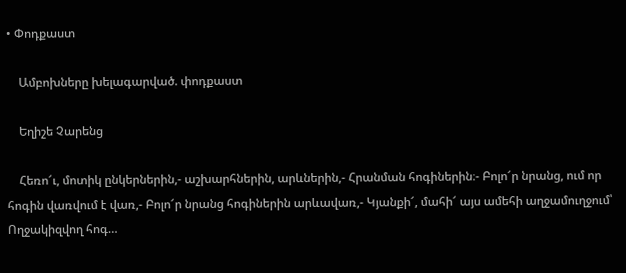• Փոդքաստ

    Ամբոխները խելագարված. փոդքաստ

    Եղիշե Չարենց

    Հեռո՜ւ, մոտիկ ընկերներին,- աշխարհներին, արևներին,- Հրանման հոգիներին։- Բոլո՜ր նրանց, ում որ հոգին վառվում է վառ,- Բոլո՜ր նրանց հոգիներին արևավառ,- Կյանքի՜, մահի՜ այս ամեհի աղջամուղջում՝ Ողջակիզվող հոգ…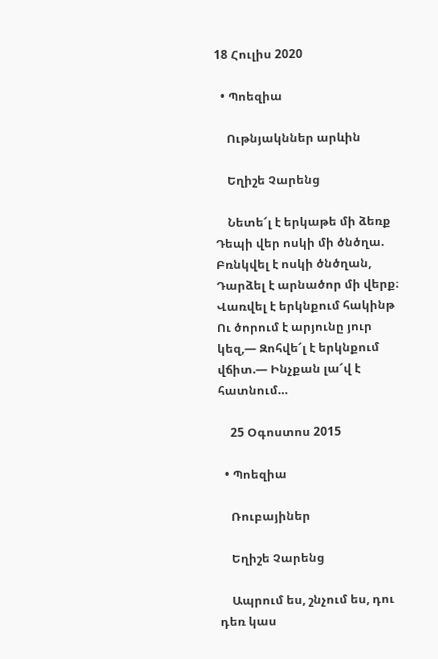18 Հուլիս 2020

  • Պոեզիա

    Ութնյակններ արևին

    Եղիշե Չարենց

    Նետե՜լ է երկաթե մի ձեռք Դեպի վեր ոսկի մի ծնծղա. Բռնկվել է ոսկի ծնծղան, Դարձել է արնածոր մի վերք։ Վառվել է երկնքում հակինթ Ու ծորում է արյունը յուր կեզ,— Զոհվե՜լ է երկնքում վճիտ.— Ինչքան լա՜վ է հատնում…

    25 Օգոստոս 2015

  • Պոեզիա

    Ռուբայիներ

    Եղիշե Չարենց

    Ապրում ես, շնչում ես, դու դեռ կաս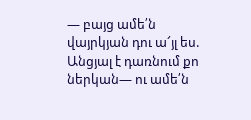— բայց ամե՛ն վայրկյան դու ա՜յլ ես. Անցյալ է դառնում քո ներկան— ու ամե՛ն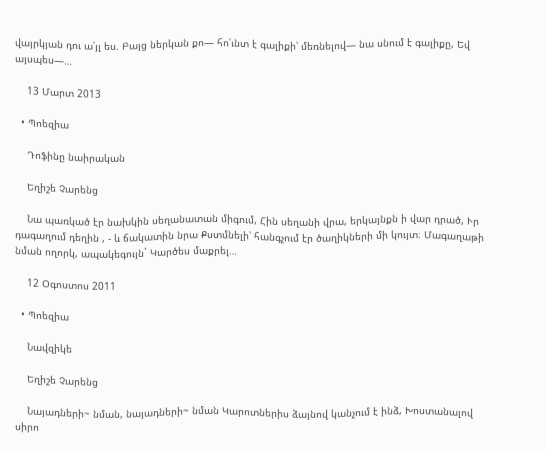վայրկյան դու ա՛յլ ես. Բայց ներկան քո— հո՛ւնտ է գալիքի՝ մեռնելով— նա սնում է գալիքը, Եվ այսպես—…

    13 Մարտ 2013

  • Պոեզիա

    Դոֆինը նաիրական

    Եղիշե Չարենց

    Նա պառկած էր նախկին սեղանատան միգում, Հին սեղանի վրա, երկայնքն ի վար դրած, Ւր դագաղում դեղին , - և ճակատին նրա Քստմնելի՝ հանգչում էր ծաղիկների մի կույտ։ Մագաղաթի նման ողորկ, ապակեգույն` Կարծես մաքրել…

    12 Օգոստոս 2011

  • Պոեզիա

    Նավզիկե

    Եղիշե Չարենց

    Նայադների~ նման, նայադների~ նման Կարոտներիս ձայնով կանչում է ինձ, Խոստանալով սիրո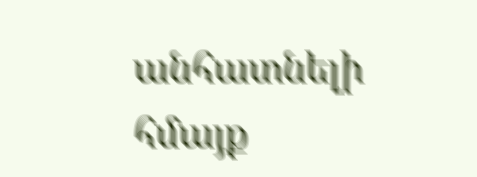անհատնելի հմայք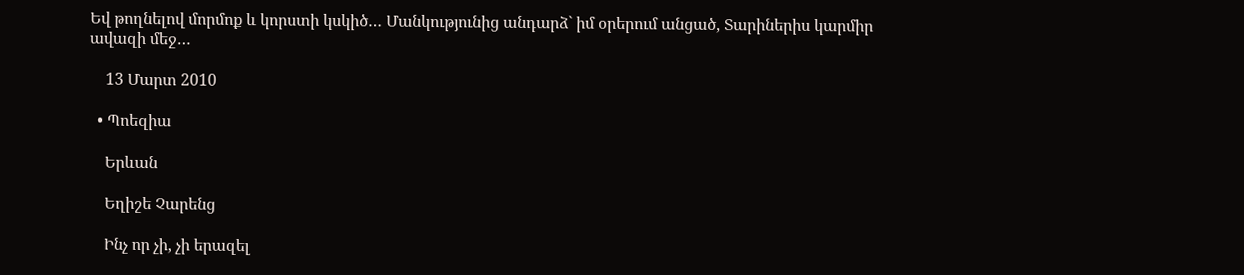Եվ թողնելով մորմոք և կորստի կսկիծ… Մանկությունից անդարձ` իմ օրերում անցած, Տարիներիս կարմիր ավազի մեջ…

    13 Մարտ 2010

  • Պոեզիա

    Երևան

    Եղիշե Չարենց

    Ինչ որ չի, չի երազել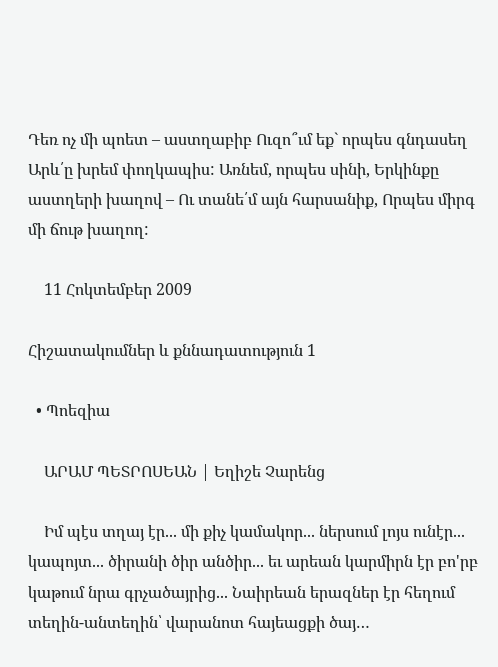Դեռ ոչ մի պոետ – աստղաբիբ Ուզո՞ւմ եք` որպես գնդասեղ Արև՛ը խրեմ փողկապիս: Առնեմ, որպես սինի, Երկինքը աստղերի խաղով – Ու տանե՛մ այն հարսանիք, Որպես միրգ մի ճութ խաղող:

    11 Հոկտեմբեր 2009

Հիշատակումներ և քննադատություն 1

  • Պոեզիա

    ԱՐԱՄ ՊԵՏՐՈՍԵԱՆ | Եղիշե Չարենց

    Իմ պէս տղայ էր... մի քիչ կամակոր... ներսում լոյս ունէր... կապոյտ... ծիրանի ծիր անծիր... եւ արեան կարմիրն էր բո'րբ կաթում նրա գրչածայրից... Նաիրեան երազներ էր հեղում տեղին-անտեղին՝ վարանոտ հայեացքի ծայ…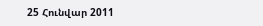25 Հունվար 2011